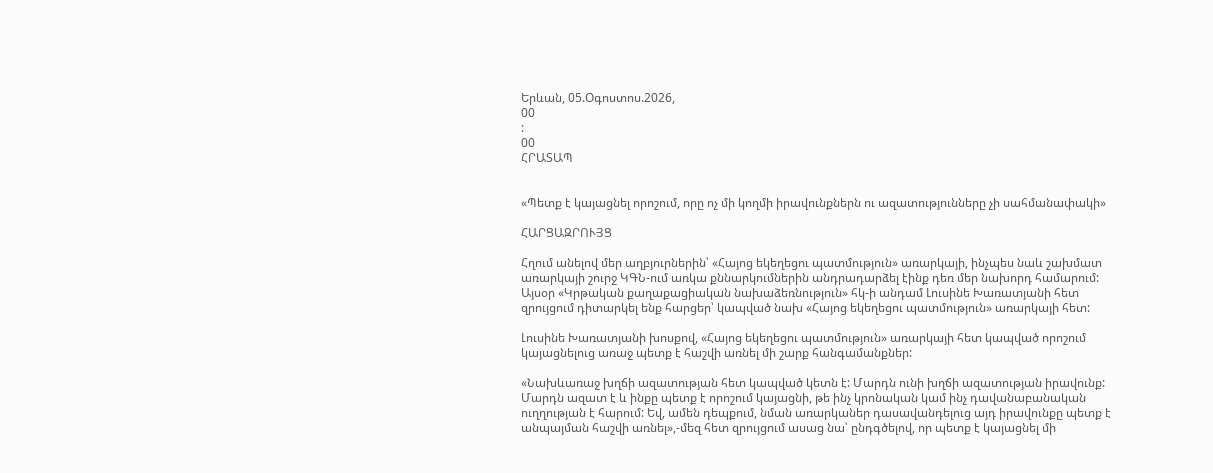Երևան, 05.Օգոստոս.2026,
00
:
00
ՀՐԱՏԱՊ


«Պետք է կայացնել որոշում, որը ոչ մի կողմի իրավունքներն ու ազատությունները չի սահմանափակի»

ՀԱՐՑԱԶՐՈՒՅՑ

Հղում անելով մեր աղբյուրներին՝ «Հայոց եկեղեցու պատմություն» առարկայի, ինչպես նաև շախմատ առարկայի շուրջ ԿԳՆ-ում առկա քննարկումներին անդրադարձել էինք դեռ մեր նախորդ համարում: Այսօր «Կրթական քաղաքացիական նախաձեռնություն» հկ-ի անդամ Լուսինե Խառատյանի հետ զրույցում դիտարկել ենք հարցեր՝ կապված նախ «Հայոց եկեղեցու պատմություն» առարկայի հետ:

Լուսինե Խառատյանի խոսքով, «Հայոց եկեղեցու պատմություն» առարկայի հետ կապված որոշում կայացնելուց առաջ պետք է հաշվի առնել մի շարք հանգամանքներ:

«Նախևառաջ խղճի ազատության հետ կապված կետն է: Մարդն ունի խղճի ազատության իրավունք: Մարդն ազատ է և ինքը պետք է որոշում կայացնի, թե ինչ կրոնական կամ ինչ դավանաբանական ուղղության է հարում: Եվ, ամեն դեպքում, նման առարկաներ դասավանդելուց այդ իրավունքը պետք է անպայման հաշվի առնել»,-մեզ հետ զրույցում ասաց նա՝ ընդգծելով, որ պետք է կայացնել մի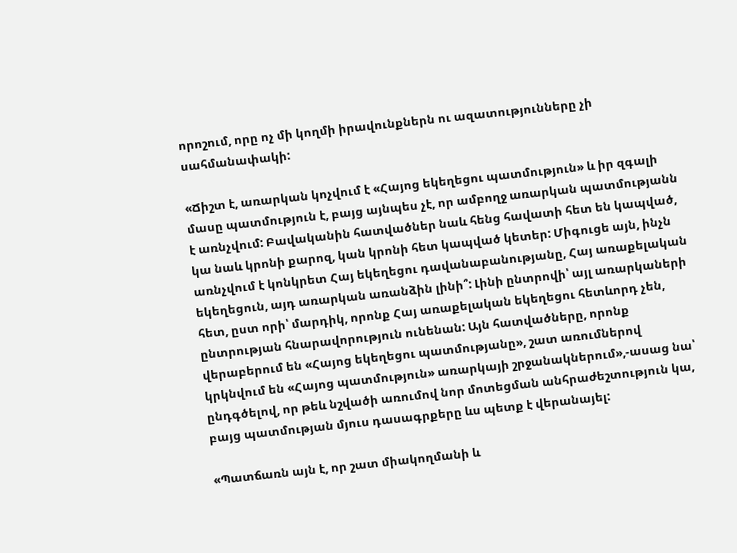որոշում, որը ոչ մի կողմի իրավունքներն ու ազատությունները չի սահմանափակի:

«Ճիշտ է, առարկան կոչվում է «Հայոց եկեղեցու պատմություն» և իր զգալի մասը պատմություն է, բայց այնպես չէ, որ ամբողջ առարկան պատմությանն է առնչվում: Բավականին հատվածներ նաև հենց հավատի հետ են կապված, կա նաև կրոնի քարոզ, կան կրոնի հետ կապված կետեր: Միգուցե այն, ինչն առնչվում է կոնկրետ Հայ եկեղեցու դավանաբանությանը, Հայ առաքելական եկեղեցուն, այդ առարկան առանձին լինի՞: Լինի ընտրովի՝ այլ առարկաների հետ, ըստ որի՝ մարդիկ, որոնք Հայ առաքելական եկեղեցու հետևորդ չեն, ընտրության հնարավորություն ունենան: Այն հատվածները, որոնք վերաբերում են «Հայոց եկեղեցու պատմությանը», շատ առումներով կրկնվում են «Հայոց պատմություն» առարկայի շրջանակներում»,-ասաց նա՝ ընդգծելով, որ թեև նշվածի առումով նոր մոտեցման անհրաժեշտություն կա, բայց պատմության մյուս դասագրքերը ևս պետք է վերանայել:

«Պատճառն այն է, որ շատ միակողմանի և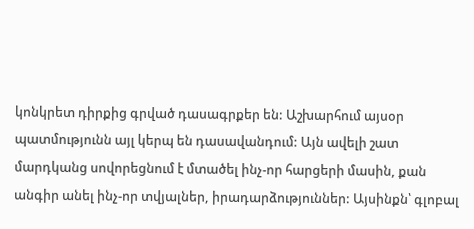կոնկրետ դիրքից գրված դասագրքեր են: Աշխարհում այսօր պատմությունն այլ կերպ են դասավանդում: Այն ավելի շատ մարդկանց սովորեցնում է մտածել ինչ-որ հարցերի մասին, քան անգիր անել ինչ-որ տվյալներ, իրադարձություններ: Այսինքն՝ գլոբալ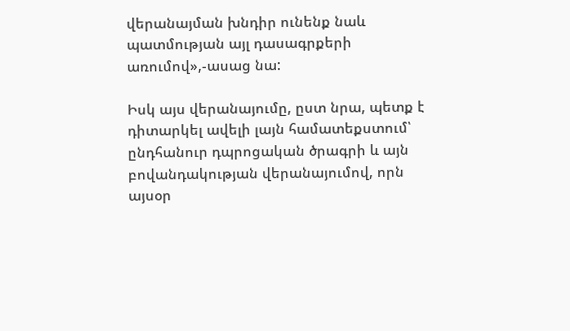վերանայման խնդիր ունենք նաև պատմության այլ դասագրքերի առումով»,-ասաց նա:

Իսկ այս վերանայումը, ըստ նրա, պետք է դիտարկել ավելի լայն համատեքստում՝ ընդհանուր դպրոցական ծրագրի և այն բովանդակության վերանայումով, որն այսօր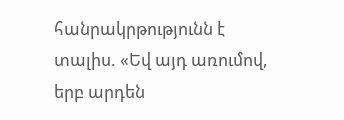հանրակրթությունն է տալիս. «Եվ այդ առումով, երբ արդեն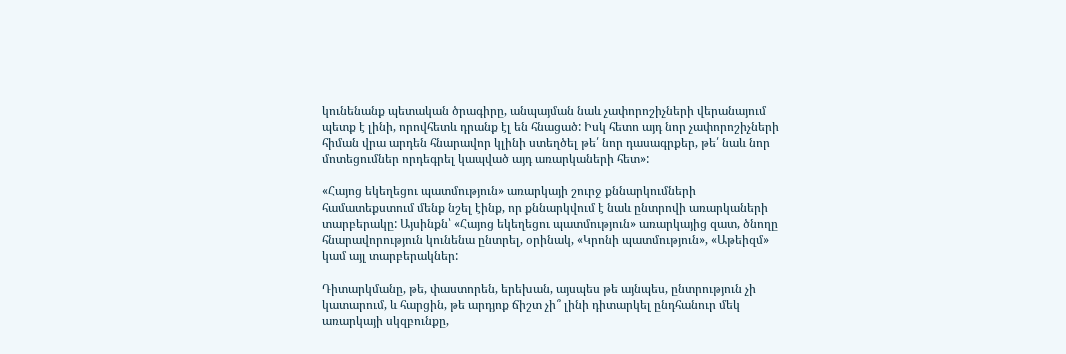կունենանք պետական ծրագիրը, անպայման նաև չափորոշիչների վերանայում պետք է լինի, որովհետև դրանք էլ են հնացած: Իսկ հետո այդ նոր չափորոշիչների հիման վրա արդեն հնարավոր կլինի ստեղծել թե՛ նոր դասագրքեր, թե՛ նաև նոր մոտեցումներ որդեգրել կապված այդ առարկաների հետ»:

«Հայոց եկեղեցու պատմություն» առարկայի շուրջ քննարկումների համատեքստում մենք նշել էինք, որ քննարկվում է նաև ընտրովի առարկաների տարբերակը: Այսինքն՝ «Հայոց եկեղեցու պատմություն» առարկայից զատ, ծնողը հնարավորություն կունենա ընտրել, օրինակ, «Կրոնի պատմություն», «Աթեիզմ» կամ այլ տարբերակներ:

Դիտարկմանը, թե, փաստորեն, երեխան, այսպես թե այնպես, ընտրություն չի կատարում, և հարցին, թե արդյոք ճիշտ չի՞ լինի դիտարկել ընդհանուր մեկ առարկայի սկզբունքը,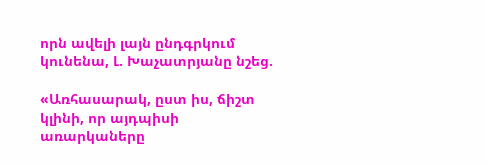որն ավելի լայն ընդգրկում կունենա, Լ. Խաչատրյանը նշեց.

«Առհասարակ, ըստ իս, ճիշտ կլինի, որ այդպիսի առարկաները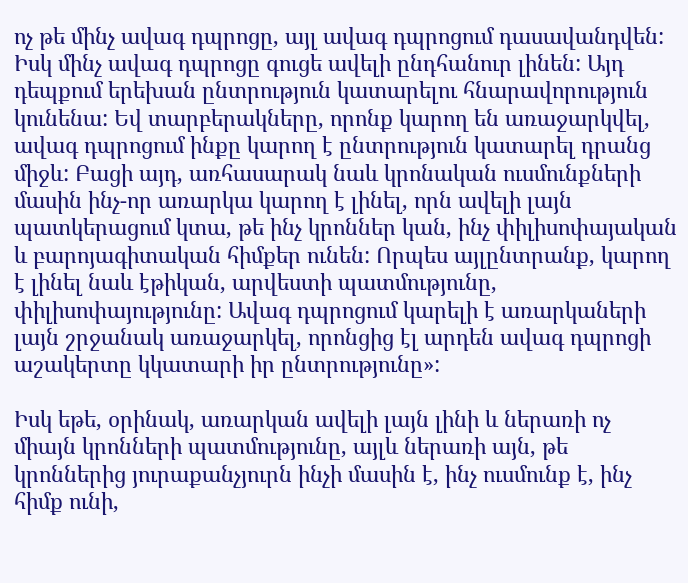ոչ թե մինչ ավագ դպրոցը, այլ ավագ դպրոցում դասավանդվեն: Իսկ մինչ ավագ դպրոցը գուցե ավելի ընդհանուր լինեն: Այդ դեպքում երեխան ընտրություն կատարելու հնարավորություն կունենա: Եվ տարբերակները, որոնք կարող են առաջարկվել, ավագ դպրոցում ինքը կարող է ընտրություն կատարել դրանց միջև: Բացի այդ, առհասարակ նաև կրոնական ուսմունքների մասին ինչ-որ առարկա կարող է լինել, որն ավելի լայն պատկերացում կտա, թե ինչ կրոններ կան, ինչ փիլիսոփայական և բարոյագիտական հիմքեր ունեն: Որպես այլընտրանք, կարող է լինել նաև էթիկան, արվեստի պատմությունը, փիլիսոփայությունը: Ավագ դպրոցում կարելի է առարկաների լայն շրջանակ առաջարկել, որոնցից էլ արդեն ավագ դպրոցի աշակերտը կկատարի իր ընտրությունը»:

Իսկ եթե, օրինակ, առարկան ավելի լայն լինի և ներառի ոչ միայն կրոնների պատմությունը, այլև ներառի այն, թե կրոններից յուրաքանչյուրն ինչի մասին է, ինչ ուսմունք է, ինչ հիմք ունի,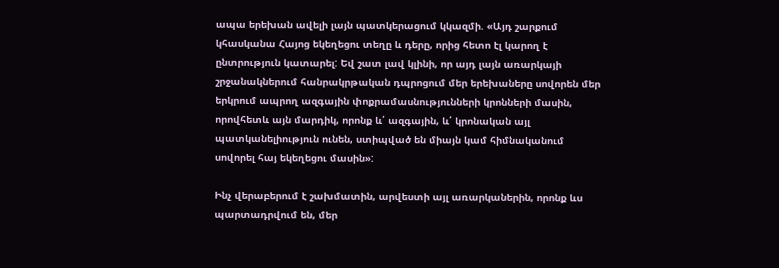ապա երեխան ավելի լայն պատկերացում կկազմի. «Այդ շարքում կհասկանա Հայոց եկեղեցու տեղը և դերը, որից հետո էլ կարող է ընտրություն կատարել: Եվ շատ լավ կլինի, որ այդ լայն առարկայի շրջանակներում հանրակրթական դպրոցում մեր երեխաները սովորեն մեր երկրում ապրող ազգային փոքրամասնությունների կրոնների մասին, որովհետև այն մարդիկ, որոնք և՛ ազգային, և՛ կրոնական այլ պատկանելիություն ունեն, ստիպված են միայն կամ հիմնականում սովորել հայ եկեղեցու մասին»:

Ինչ վերաբերում է շախմատին, արվեստի այլ առարկաներին, որոնք ևս պարտադրվում են, մեր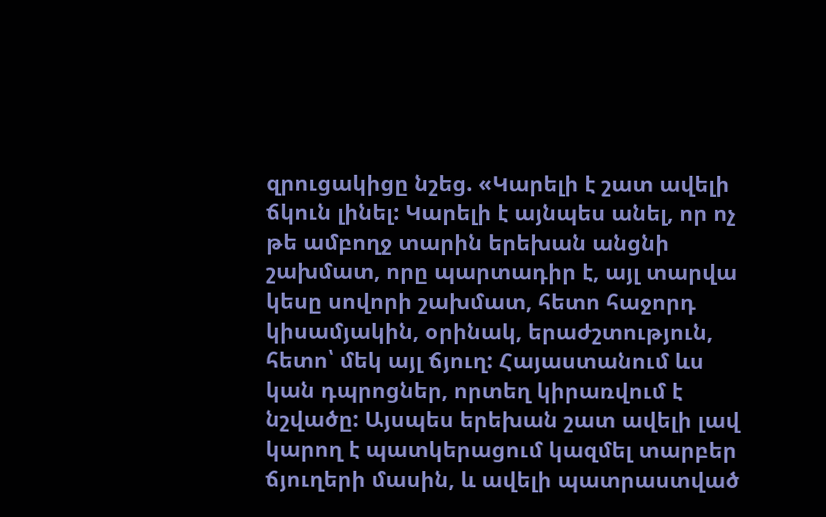զրուցակիցը նշեց. «Կարելի է շատ ավելի ճկուն լինել: Կարելի է այնպես անել, որ ոչ թե ամբողջ տարին երեխան անցնի շախմատ, որը պարտադիր է, այլ տարվա կեսը սովորի շախմատ, հետո հաջորդ կիսամյակին, օրինակ, երաժշտություն, հետո՝ մեկ այլ ճյուղ: Հայաստանում ևս կան դպրոցներ, որտեղ կիրառվում է նշվածը: Այսպես երեխան շատ ավելի լավ կարող է պատկերացում կազմել տարբեր ճյուղերի մասին, և ավելի պատրաստված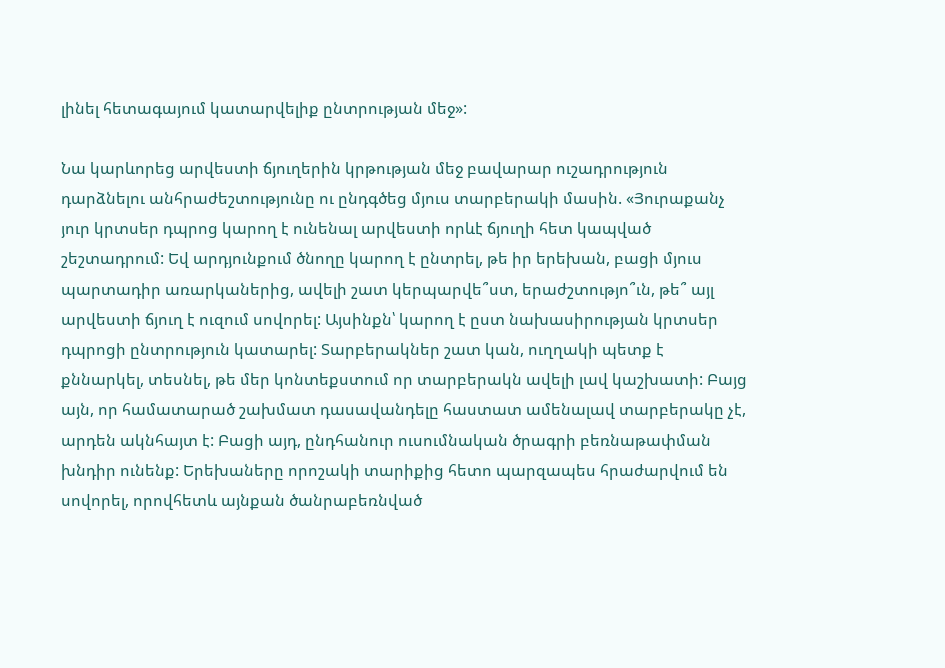լինել հետագայում կատարվելիք ընտրության մեջ»:

Նա կարևորեց արվեստի ճյուղերին կրթության մեջ բավարար ուշադրություն դարձնելու անհրաժեշտությունը ու ընդգծեց մյուս տարբերակի մասին. «Յուրաքանչ յուր կրտսեր դպրոց կարող է ունենալ արվեստի որևէ ճյուղի հետ կապված շեշտադրում: Եվ արդյունքում ծնողը կարող է ընտրել, թե իր երեխան, բացի մյուս պարտադիր առարկաներից, ավելի շատ կերպարվե՞ստ, երաժշտությո՞ւն, թե՞ այլ արվեստի ճյուղ է ուզում սովորել: Այսինքն՝ կարող է ըստ նախասիրության կրտսեր դպրոցի ընտրություն կատարել: Տարբերակներ շատ կան, ուղղակի պետք է քննարկել, տեսնել, թե մեր կոնտեքստում որ տարբերակն ավելի լավ կաշխատի: Բայց այն, որ համատարած շախմատ դասավանդելը հաստատ ամենալավ տարբերակը չէ, արդեն ակնհայտ է: Բացի այդ, ընդհանուր ուսումնական ծրագրի բեռնաթափման խնդիր ունենք: Երեխաները որոշակի տարիքից հետո պարզապես հրաժարվում են սովորել, որովհետև այնքան ծանրաբեռնված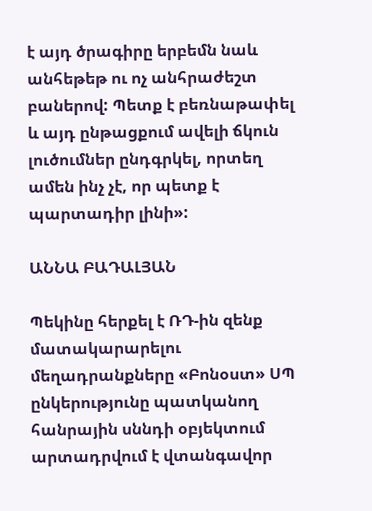է այդ ծրագիրը երբեմն նաև անհեթեթ ու ոչ անհրաժեշտ բաներով: Պետք է բեռնաթափել և այդ ընթացքում ավելի ճկուն լուծումներ ընդգրկել, որտեղ ամեն ինչ չէ, որ պետք է պարտադիր լինի»:

ԱՆՆԱ ԲԱԴԱԼՅԱՆ

Պեկինը հերքել է ՌԴ-ին զենք մատակարարելու մեղադրանքները «Բոնօստ» ՍՊ ընկերությունը պատկանող հանրային սննդի օբյեկտում արտադրվում է վտանգավոր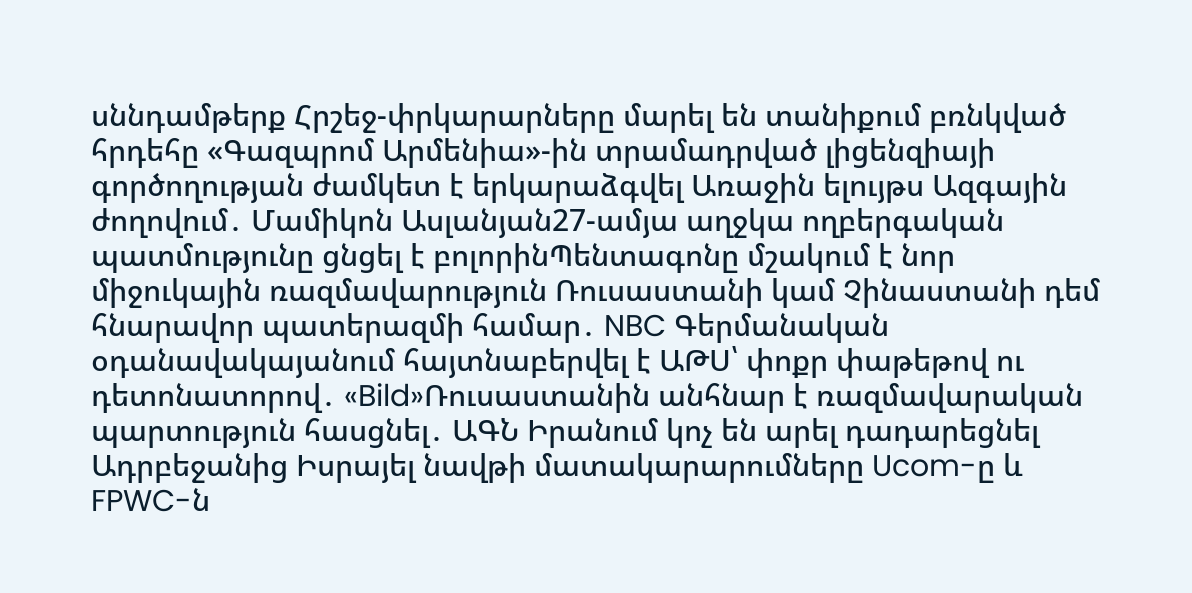սննդամթերք Հրշեջ-փրկարարները մարել են տանիքում բռնկված հրդեհը «Գազպրոմ Արմենիա»-ին տրամադրված լիցենզիայի գործողության ժամկետ է երկարաձգվել Առաջին ելույթս Ազգային ժողովում․ Մամիկոն Ասլանյան27-ամյա աղջկա ողբերգական պատմությունը ցնցել է բոլորինՊենտագոնը մշակում է նոր միջուկային ռազմավարություն Ռուսաստանի կամ Չինաստանի դեմ հնարավոր պատերազմի համար․ NBC Գերմանական օդանավակայանում հայտնաբերվել է ԱԹՍ՝ փոքր փաթեթով ու դետոնատորով․ «Bild»Ռուսաստանին անհնար է ռազմավարական պարտություն հասցնել․ ԱԳՆ Իրանում կոչ են արել դադարեցնել Ադրբեջանից Իսրայել նավթի մատակարարումները Ucom-ը և FPWC-ն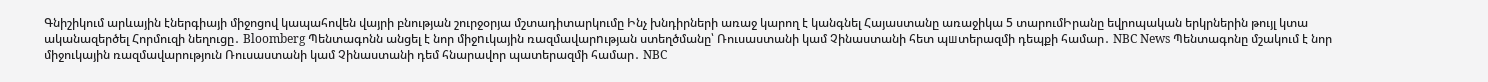Գնիշիկում արևային էներգիայի միջոցով կապահովեն վայրի բնության շուրջօրյա մշտադիտարկումը Ինչ խնդիրների առաջ կարող է կանգնել Հայաստանը առաջիկա 5 տարումԻրանը եվրոպական երկրներին թույլ կտա ականազերծել Հորմուզի նեղուցը․ Bloomberg Պենտագոնն անցել է նոր միջnւկային ռազմավարnւթյան ստեղծմանը՝ Ռուսաստանի կամ Չինաստանի հետ պшտերազմի դեպքի համար․ NBC News Պենտագոնը մշակում է նոր միջուկային ռազմավարություն Ռուսաստանի կամ Չինաստանի դեմ հնարավոր պատերազմի համար․ NBC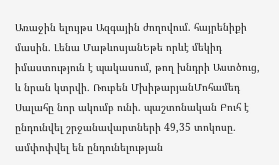Առաջին ելույթս Ազգային ժողովում. հայրենիքի մասին․ Լենա ՄաթևոսյանԵթե որևէ մեկիդ իմաստություն է պակասում, թող խնդրի Աստծուց, և նրան կտրվի․ Ռուբեն ՄխիթարյանՄոհամեդ Սալահը նոր ակումբ ունի. պաշտոնական Բուհ է ընդունվել շրջանավարտների 49,35 տոկոսը․ ամփոփվել են ընդունելության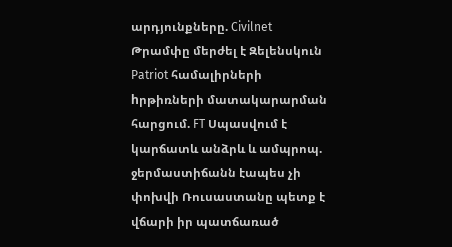արդյունքները. Civilnet Թրամփը մերժել է Զելենսկուն Patriot համալիրների hրթիռների մատակարարման հարցում. FT Սպասվում է կարճատև անձրև և ամպրոպ. ջերմաստիճանն էապես չի փոխվի Ռուսաստանը պետք է վճարի իր պատճառած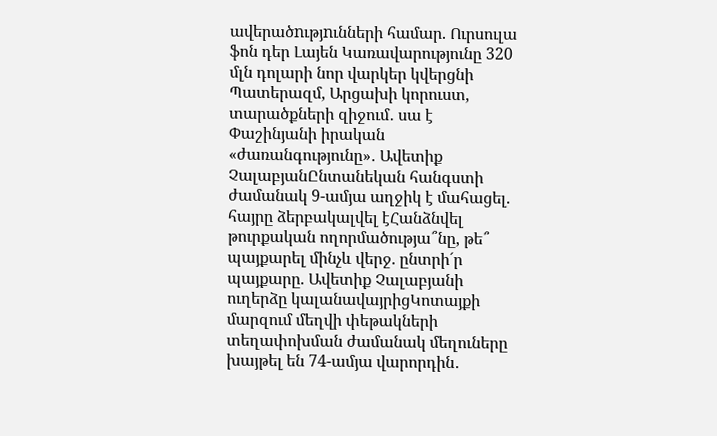ավերածnւթյnւնների համար. Ուրսուլա ֆոն դեր Լայեն Կառավարությունը 320 մլն դոլարի նոր վարկեր կվերցնի Պատերազմ, Արցախի կորուստ, տարածքների զիջում․ սա է Փաշինյանի իրական «ժառանգությունը»․ Ավետիք ՉալաբյանԸնտանեկան հանգստի ժամանակ 9-ամյա աղջիկ է մահացել. հայրը ձերբակալվել էՀանձնվել թուրքական ողորմածությա՞նը, թե՞ պայքարել մինչև վերջ. ընտրի´ր պայքարը. Ավետիք Չալաբյանի ուղերձը կալանավայրիցԿոտայքի մարզում մեղվի փեթակների տեղափոխման ժամանակ մեղուները խայթել են 74-ամյա վարորդին․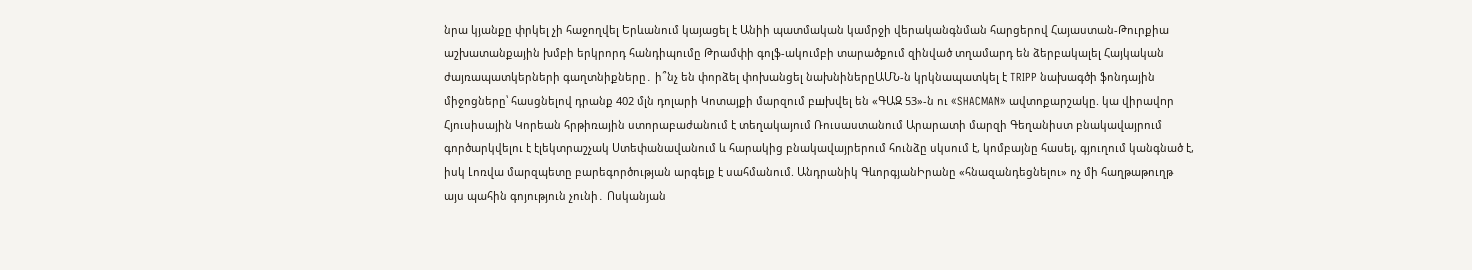նրա կյանքը փրկել չի հաջողվել Երևանում կայացել է Անիի պատմական կամրջի վերականգնման հարցերով Հայաստան-Թուրքիա աշխատանքային խմբի երկրորդ հանդիպումը Թրամփի գոլֆ-ակումբի տարածքում զինված տղամարդ են ձերբակալել Հայկական ժայռապատկերների գաղտնիքները․ ի՞նչ են փորձել փոխանցել նախնիներըԱՄՆ-ն կրկնապատկել է TRIPP նախագծի ֆոնդային միջոցները՝ հասցնելով դրանք 402 մլն դոլարի Կոտայքի մարզում բшխվել են «ԳԱԶ 53»-ն ու «SHACMAN» ավտոքարշակը. կա վիրավnր Հյուսիսային Կորեան հրթիռային ստորաբաժանում է տեղակայում Ռուսաստանում Արարատի մարզի Գեղանիստ բնակավայրում գործարկվելու է էլեկտրաշչակ Ստեփանավանում և հարակից բնակավայրերում հունձը սկսում է, կոմբայնը հասել, գյուղում կանգնած է, իսկ Լոռվա մարզպետը բարեգործության արգելք է սահմանում. Անդրանիկ ԳևորգյանԻրանը «հնազանդեցնելու» ոչ մի հաղթաթուղթ այս պահին գոյություն չունի․ Ոսկանյան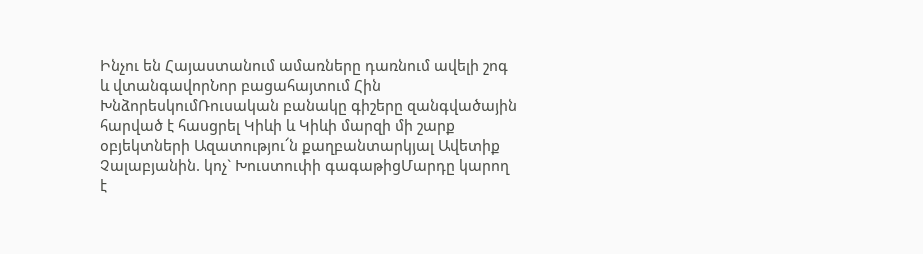Ինչու են Հայաստանում ամառները դառնում ավելի շոգ և վտանգավորՆոր բացահայտում Հին ԽնձորեսկումՌուսական բանակը գիշերը զանգվածային հարված է հասցրել Կիևի և Կիևի մարզի մի շարք օբյեկտների Ազատությու՜ն քաղբանտարկյալ Ավետիք Չալաբյանին. կոչ` Խուստուփի գագաթիցՄարդը կարող է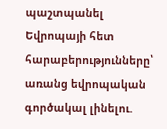պաշտպանել Եվրոպայի հետ հարաբերությունները՝ առանց եվրոպական գործակալ լինելու.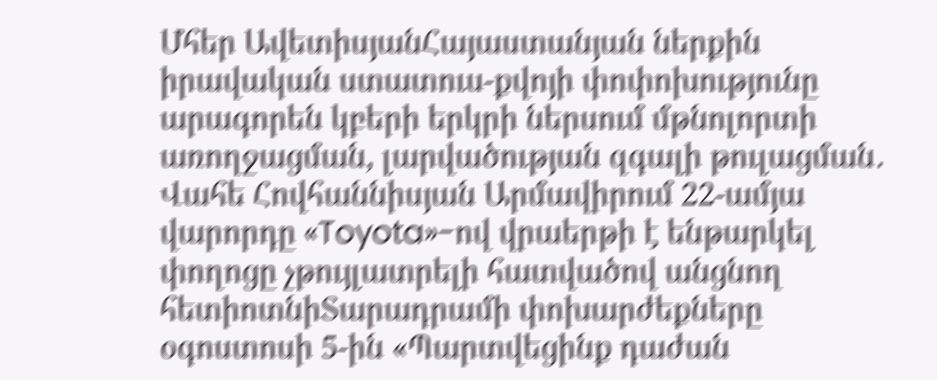Մհեր ԱվետիսյանՀայաստանյան ներքին իրավական ստատուս-քվոյի փոփոխությունը արագորեն կբերի երկրի ներսում մթնոլորտի առողջացման, լարվածության զգալի թուլացման․ Վահե Հովհաննիսյան Արմավիրում 22-ամյա վարորդը «Toyota»-ով վրաերթի է ենթարկել փողոցը չթույլատրելի հատվածով անցնող հետիոտնիՏարադրամի փոխարժեքները օգոստոսի 5-ին «Պարտվեցինք դաժան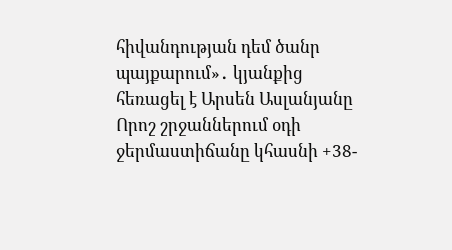հիվանդության դեմ ծանր պայքարում»․ կյանքից հեռացել է Արսեն Ասլանյանը Որոշ շրջաններում օդի ջերմաստիճանը կհասնի +38-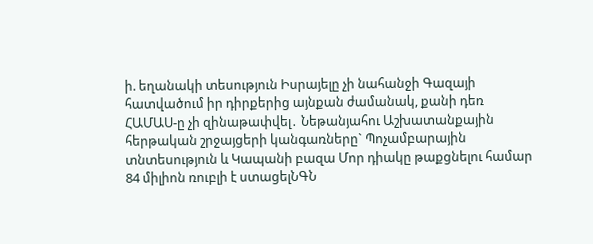ի. եղանակի տեսություն Իսրայելը չի նահանջի Գազայի հատվածում իր դիրքերից այնքան ժամանակ, քանի դեռ ՀԱՄԱՍ-ը չի զինաթափվել․ Նեթանյահու Աշխատանքային հերթական շրջայցերի կանգառները` Պոչամբարային տնտեսություն և Կապանի բազա Մոր դիակը թաքցնելու համար 84 միլիոն ռուբլի է ստացելՆԳՆ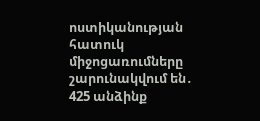ոստիկանության հատուկ միջոցառումները շարունակվում են․ 425 անձինք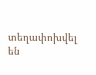տեղափոխվել են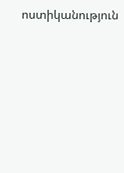ոստիկանություն